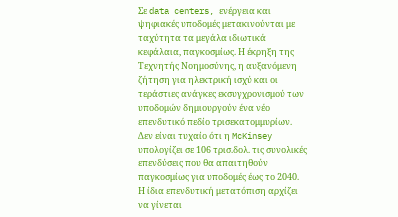Σε data centers, ενέργεια και ψηφιακές υποδομές μετακινούνται με ταχύτητα τα μεγάλα ιδιωτικά κεφάλαια, παγκοσμίως. Η έκρηξη της Τεχνητής Νοημοσύνης, η αυξανόμενη ζήτηση για ηλεκτρική ισχύ και οι τεράστιες ανάγκες εκσυγχρονισμού των υποδομών δημιουργούν ένα νέο επενδυτικό πεδίο τρισεκατομμυρίων. Δεν είναι τυχαίο ότι η McKinsey υπολογίζει σε 106 τρισ.δολ. τις συνολικές επενδύσεις που θα απαιτηθούν παγκοσμίως για υποδομές έως το 2040.
Η ίδια επενδυτική μετατόπιση αρχίζει να γίνεται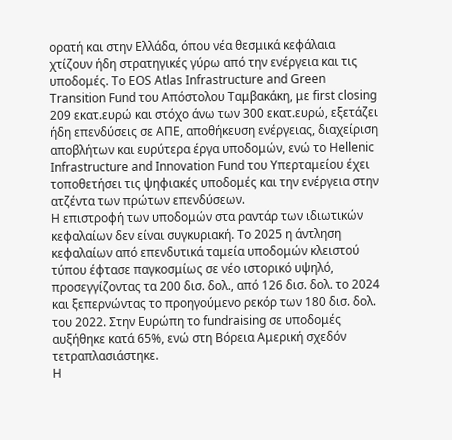ορατή και στην Ελλάδα, όπου νέα θεσμικά κεφάλαια χτίζουν ήδη στρατηγικές γύρω από την ενέργεια και τις υποδομές. Το EOS Atlas Infrastructure and Green Transition Fund του Απόστολου Ταμβακάκη, με first closing 209 εκατ.ευρώ και στόχο άνω των 300 εκατ.ευρώ, εξετάζει ήδη επενδύσεις σε ΑΠΕ, αποθήκευση ενέργειας, διαχείριση αποβλήτων και ευρύτερα έργα υποδομών, ενώ το Hellenic Infrastructure and Innovation Fund του Υπερταμείου έχει τοποθετήσει τις ψηφιακές υποδομές και την ενέργεια στην ατζέντα των πρώτων επενδύσεων.
Η επιστροφή των υποδομών στα ραντάρ των ιδιωτικών κεφαλαίων δεν είναι συγκυριακή. Το 2025 η άντληση κεφαλαίων από επενδυτικά ταμεία υποδομών κλειστού τύπου έφτασε παγκοσμίως σε νέο ιστορικό υψηλό, προσεγγίζοντας τα 200 δισ. δολ., από 126 δισ. δολ. το 2024 και ξεπερνώντας το προηγούμενο ρεκόρ των 180 δισ. δολ. του 2022. Στην Ευρώπη το fundraising σε υποδομές αυξήθηκε κατά 65%, ενώ στη Βόρεια Αμερική σχεδόν τετραπλασιάστηκε.
Η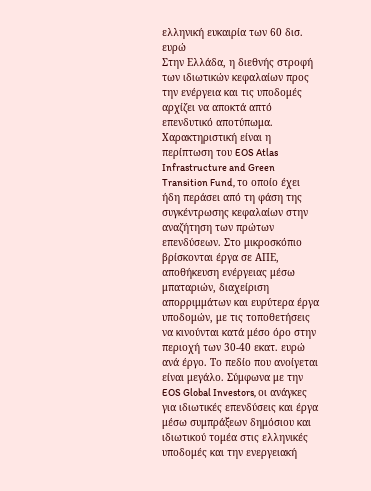ελληνική ευκαιρία των 60 δισ. ευρώ
Στην Ελλάδα, η διεθνής στροφή των ιδιωτικών κεφαλαίων προς την ενέργεια και τις υποδομές αρχίζει να αποκτά απτό επενδυτικό αποτύπωμα. Χαρακτηριστική είναι η περίπτωση του EOS Atlas Infrastructure and Green Transition Fund, το οποίο έχει ήδη περάσει από τη φάση της συγκέντρωσης κεφαλαίων στην αναζήτηση των πρώτων επενδύσεων. Στο μικροσκόπιο βρίσκονται έργα σε ΑΠΕ, αποθήκευση ενέργειας μέσω μπαταριών, διαχείριση απορριμμάτων και ευρύτερα έργα υποδομών, με τις τοποθετήσεις να κινούνται κατά μέσο όρο στην περιοχή των 30-40 εκατ. ευρώ ανά έργο. Το πεδίο που ανοίγεται είναι μεγάλο. Σύμφωνα με την EOS Global Investors, οι ανάγκες για ιδιωτικές επενδύσεις και έργα μέσω συμπράξεων δημόσιου και ιδιωτικού τομέα στις ελληνικές υποδομές και την ενεργειακή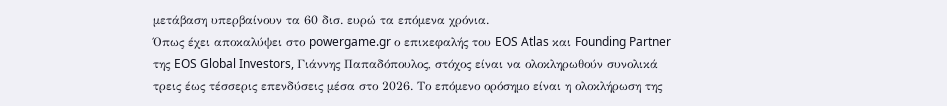μετάβαση υπερβαίνουν τα 60 δισ. ευρώ τα επόμενα χρόνια.
Όπως έχει αποκαλύψει στο powergame.gr ο επικεφαλής του EOS Atlas και Founding Partner της EOS Global Investors, Γιάννης Παπαδόπουλος, στόχος είναι να ολοκληρωθούν συνολικά τρεις έως τέσσερις επενδύσεις μέσα στο 2026. Το επόμενο ορόσημο είναι η ολοκλήρωση της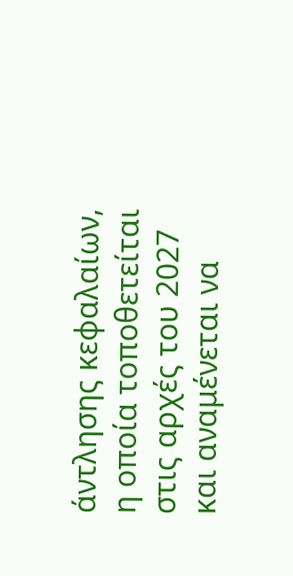άντλησης κεφαλαίων, η οποία τοποθετείται στις αρχές του 2027 και αναμένεται να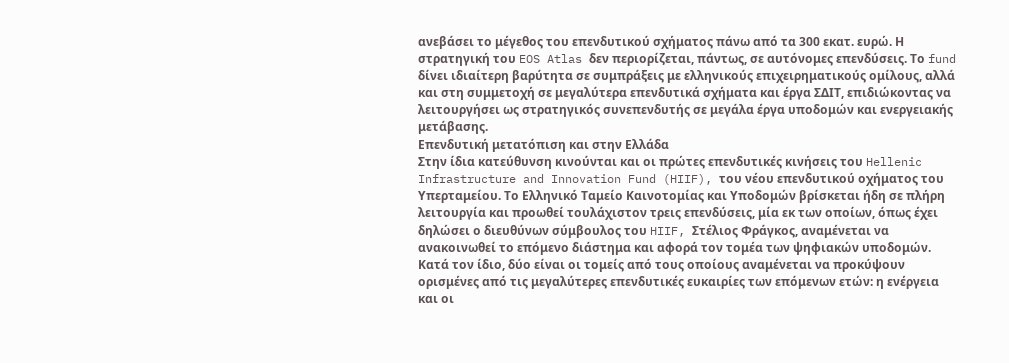ανεβάσει το μέγεθος του επενδυτικού σχήματος πάνω από τα 300 εκατ. ευρώ. Η στρατηγική του EOS Atlas δεν περιορίζεται, πάντως, σε αυτόνομες επενδύσεις. Το fund δίνει ιδιαίτερη βαρύτητα σε συμπράξεις με ελληνικούς επιχειρηματικούς ομίλους, αλλά και στη συμμετοχή σε μεγαλύτερα επενδυτικά σχήματα και έργα ΣΔΙΤ, επιδιώκοντας να λειτουργήσει ως στρατηγικός συνεπενδυτής σε μεγάλα έργα υποδομών και ενεργειακής μετάβασης.
Επενδυτική μετατόπιση και στην Ελλάδα
Στην ίδια κατεύθυνση κινούνται και οι πρώτες επενδυτικές κινήσεις του Hellenic Infrastructure and Innovation Fund (HIIF), του νέου επενδυτικού οχήματος του Υπερταμείου. Το Ελληνικό Ταμείο Καινοτομίας και Υποδομών βρίσκεται ήδη σε πλήρη λειτουργία και προωθεί τουλάχιστον τρεις επενδύσεις, μία εκ των οποίων, όπως έχει δηλώσει ο διευθύνων σύμβουλος του HIIF, Στέλιος Φράγκος, αναμένεται να ανακοινωθεί το επόμενο διάστημα και αφορά τον τομέα των ψηφιακών υποδομών.
Κατά τον ίδιο, δύο είναι οι τομείς από τους οποίους αναμένεται να προκύψουν ορισμένες από τις μεγαλύτερες επενδυτικές ευκαιρίες των επόμενων ετών: η ενέργεια και οι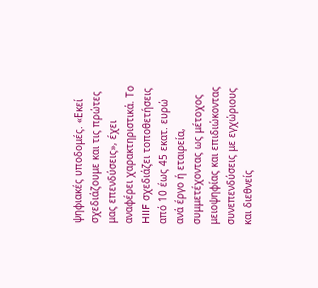ψηφιακές υποδομές. «Εκεί σχεδιάζουμε και τις πρώτες μας επενδύσεις», έχει αναφέρει χαρακτηριστικά. Το HIIF σχεδιάζει τοποθετήσεις από 10 έως 45 εκατ. ευρώ ανά έργο ή εταιρεία, συμμετέχοντας ως μέτοχος μειοψηφίας και επιδιώκοντας συνεπενδύσεις με εγχώριους και διεθνείς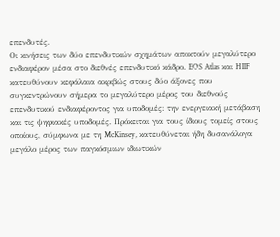επενδυτές.
Οι κινήσεις των δύο επενδυτικών σχημάτων αποκτούν μεγαλύτερο ενδιαφέρον μέσα στο διεθνές επενδυτικό κάδρο. EOS Atlas και HIIF κατευθύνουν κεφάλαια ακριβώς στους δύο άξονες που συγκεντρώνουν σήμερα το μεγαλύτερο μέρος του διεθνούς επενδυτικού ενδιαφέροντος για υποδομές: την ενεργειακή μετάβαση και τις ψηφιακές υποδομές. Πρόκειται για τους ίδιους τομείς στους οποίους, σύμφωνα με τη McKinsey, κατευθύνεται ήδη δυσανάλογα μεγάλο μέρος των παγκόσμιων ιδιωτικών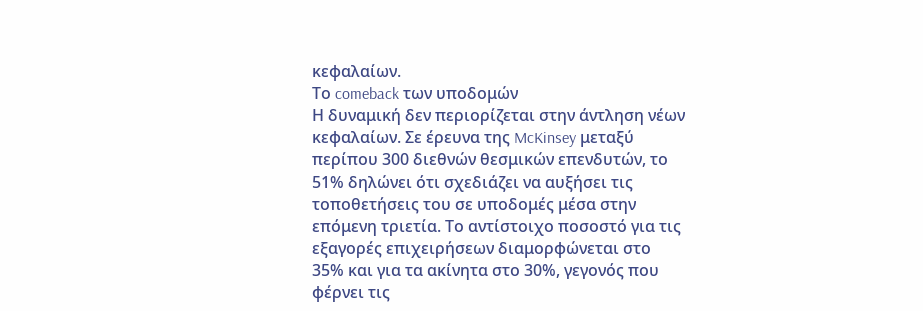κεφαλαίων.
Το comeback των υποδομών
Η δυναμική δεν περιορίζεται στην άντληση νέων κεφαλαίων. Σε έρευνα της McKinsey μεταξύ περίπου 300 διεθνών θεσμικών επενδυτών, το 51% δηλώνει ότι σχεδιάζει να αυξήσει τις τοποθετήσεις του σε υποδομές μέσα στην επόμενη τριετία. Το αντίστοιχο ποσοστό για τις εξαγορές επιχειρήσεων διαμορφώνεται στο 35% και για τα ακίνητα στο 30%, γεγονός που φέρνει τις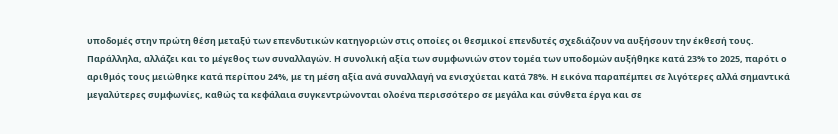υποδομές στην πρώτη θέση μεταξύ των επενδυτικών κατηγοριών στις οποίες οι θεσμικοί επενδυτές σχεδιάζουν να αυξήσουν την έκθεσή τους.
Παράλληλα, αλλάζει και το μέγεθος των συναλλαγών. Η συνολική αξία των συμφωνιών στον τομέα των υποδομών αυξήθηκε κατά 23% το 2025, παρότι ο αριθμός τους μειώθηκε κατά περίπου 24%, με τη μέση αξία ανά συναλλαγή να ενισχύεται κατά 78%. Η εικόνα παραπέμπει σε λιγότερες αλλά σημαντικά μεγαλύτερες συμφωνίες, καθώς τα κεφάλαια συγκεντρώνονται ολοένα περισσότερο σε μεγάλα και σύνθετα έργα και σε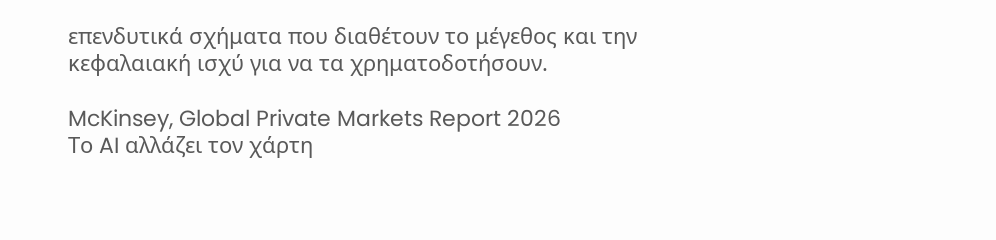επενδυτικά σχήματα που διαθέτουν το μέγεθος και την κεφαλαιακή ισχύ για να τα χρηματοδοτήσουν.

McKinsey, Global Private Markets Report 2026
Το AI αλλάζει τον χάρτη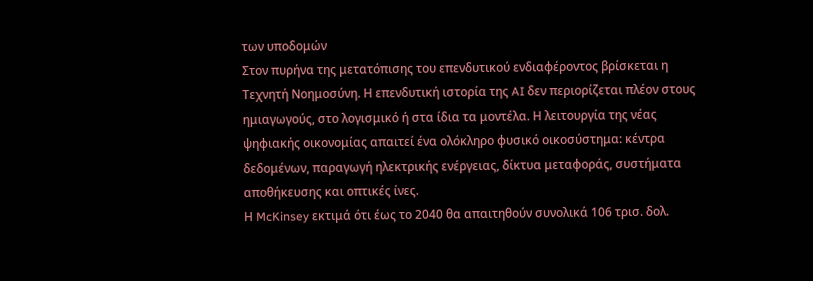των υποδομών
Στον πυρήνα της μετατόπισης του επενδυτικού ενδιαφέροντος βρίσκεται η Τεχνητή Νοημοσύνη. Η επενδυτική ιστορία της AI δεν περιορίζεται πλέον στους ημιαγωγούς, στο λογισμικό ή στα ίδια τα μοντέλα. Η λειτουργία της νέας ψηφιακής οικονομίας απαιτεί ένα ολόκληρο φυσικό οικοσύστημα: κέντρα δεδομένων, παραγωγή ηλεκτρικής ενέργειας, δίκτυα μεταφοράς, συστήματα αποθήκευσης και οπτικές ίνες.
Η McKinsey εκτιμά ότι έως το 2040 θα απαιτηθούν συνολικά 106 τρισ. δολ.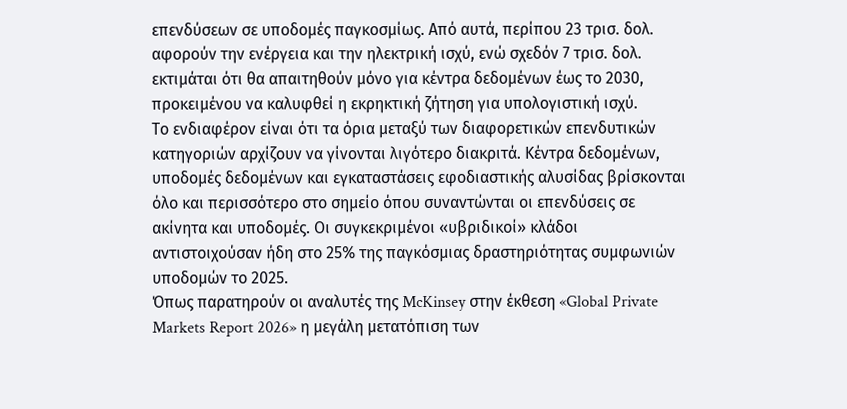επενδύσεων σε υποδομές παγκοσμίως. Από αυτά, περίπου 23 τρισ. δολ. αφορούν την ενέργεια και την ηλεκτρική ισχύ, ενώ σχεδόν 7 τρισ. δολ. εκτιμάται ότι θα απαιτηθούν μόνο για κέντρα δεδομένων έως το 2030, προκειμένου να καλυφθεί η εκρηκτική ζήτηση για υπολογιστική ισχύ.
Το ενδιαφέρον είναι ότι τα όρια μεταξύ των διαφορετικών επενδυτικών κατηγοριών αρχίζουν να γίνονται λιγότερο διακριτά. Κέντρα δεδομένων, υποδομές δεδομένων και εγκαταστάσεις εφοδιαστικής αλυσίδας βρίσκονται όλο και περισσότερο στο σημείο όπου συναντώνται οι επενδύσεις σε ακίνητα και υποδομές. Οι συγκεκριμένοι «υβριδικοί» κλάδοι αντιστοιχούσαν ήδη στο 25% της παγκόσμιας δραστηριότητας συμφωνιών υποδομών το 2025.
Όπως παρατηρούν οι αναλυτές της McKinsey στην έκθεση «Global Private Markets Report 2026» η μεγάλη μετατόπιση των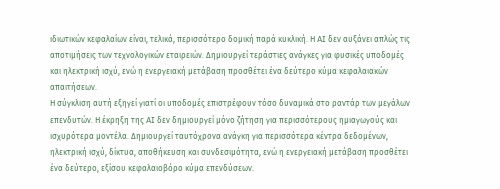ιδιωτικών κεφαλαίων είναι, τελικά, περισσότερο δομική παρά κυκλική. Η AI δεν αυξάνει απλώς τις αποτιμήσεις των τεχνολογικών εταιρειών. Δημιουργεί τεράστιες ανάγκες για φυσικές υποδομές και ηλεκτρική ισχύ, ενώ η ενεργειακή μετάβαση προσθέτει ένα δεύτερο κύμα κεφαλαιακών απαιτήσεων.
Η σύγκλιση αυτή εξηγεί γιατί οι υποδομές επιστρέφουν τόσο δυναμικά στο ραντάρ των μεγάλων επενδυτών. Η έκρηξη της AI δεν δημιουργεί μόνο ζήτηση για περισσότερους ημιαγωγούς και ισχυρότερα μοντέλα. Δημιουργεί ταυτόχρονα ανάγκη για περισσότερα κέντρα δεδομένων, ηλεκτρική ισχύ, δίκτυα, αποθήκευση και συνδεσιμότητα, ενώ η ενεργειακή μετάβαση προσθέτει ένα δεύτερο, εξίσου κεφαλαιοβόρο κύμα επενδύσεων.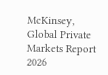McKinsey, Global Private Markets Report 2026